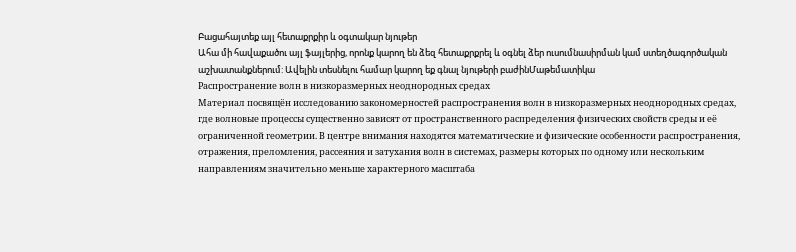Բացահայտեք այլ հետաքրքիր և օգտակար նյութեր
Ահա մի հավաքածու այլ ֆայլերից, որոնք կարող են ձեզ հետաքրքրել և օգնել ձեր ուսումնասիրման կամ ստեղծագործական աշխատանքներում: Ավելին տեսնելու համար կարող եք գնալ նյութերի բաժինՄաթեմատիկա
Распространение волн в низкоразмерных неоднородных средах
Материал посвящён исследованию закономерностей распространения волн в низкоразмерных неоднородных средах, где волновые процессы существенно зависят от пространственного распределения физических свойств среды и её ограниченной геометрии. В центре внимания находятся математические и физические особенности распространения, отражения, преломления, рассеяния и затухания волн в системах, размеры которых по одному или нескольким направлениям значительно меньше характерного масштаба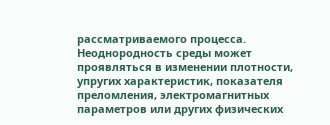рассматриваемого процесса. Неоднородность среды может проявляться в изменении плотности, упругих характеристик, показателя преломления, электромагнитных параметров или других физических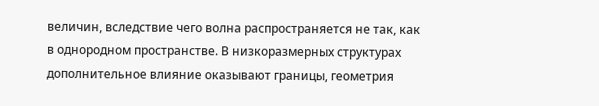величин, вследствие чего волна распространяется не так, как в однородном пространстве. В низкоразмерных структурах дополнительное влияние оказывают границы, геометрия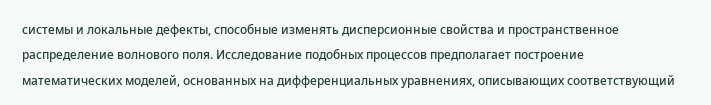системы и локальные дефекты, способные изменять дисперсионные свойства и пространственное распределение волнового поля. Исследование подобных процессов предполагает построение математических моделей, основанных на дифференциальных уравнениях, описывающих соответствующий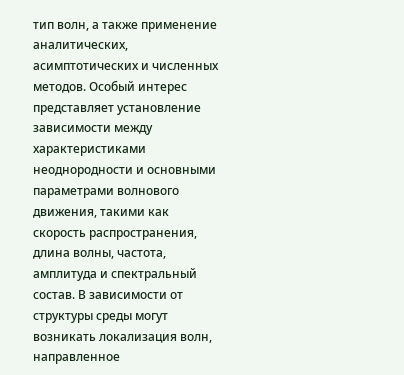тип волн, а также применение аналитических, асимптотических и численных методов. Особый интерес представляет установление зависимости между характеристиками неоднородности и основными параметрами волнового движения, такими как скорость распространения, длина волны, частота, амплитуда и спектральный состав. В зависимости от структуры среды могут возникать локализация волн, направленное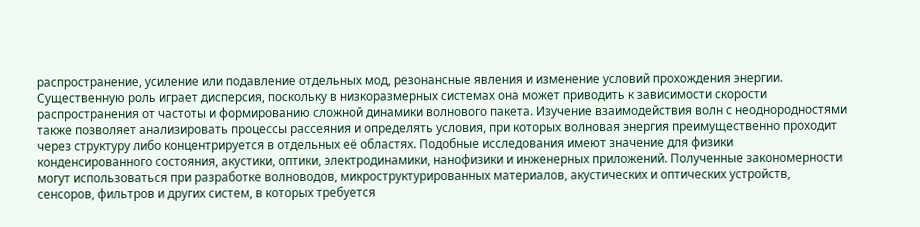распространение, усиление или подавление отдельных мод, резонансные явления и изменение условий прохождения энергии. Существенную роль играет дисперсия, поскольку в низкоразмерных системах она может приводить к зависимости скорости распространения от частоты и формированию сложной динамики волнового пакета. Изучение взаимодействия волн с неоднородностями также позволяет анализировать процессы рассеяния и определять условия, при которых волновая энергия преимущественно проходит через структуру либо концентрируется в отдельных её областях. Подобные исследования имеют значение для физики конденсированного состояния, акустики, оптики, электродинамики, нанофизики и инженерных приложений. Полученные закономерности могут использоваться при разработке волноводов, микроструктурированных материалов, акустических и оптических устройств, сенсоров, фильтров и других систем, в которых требуется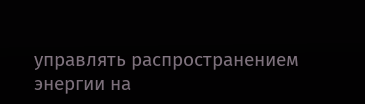управлять распространением энергии на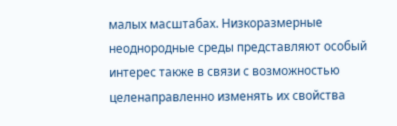малых масштабах. Низкоразмерные неоднородные среды представляют особый интерес также в связи с возможностью целенаправленно изменять их свойства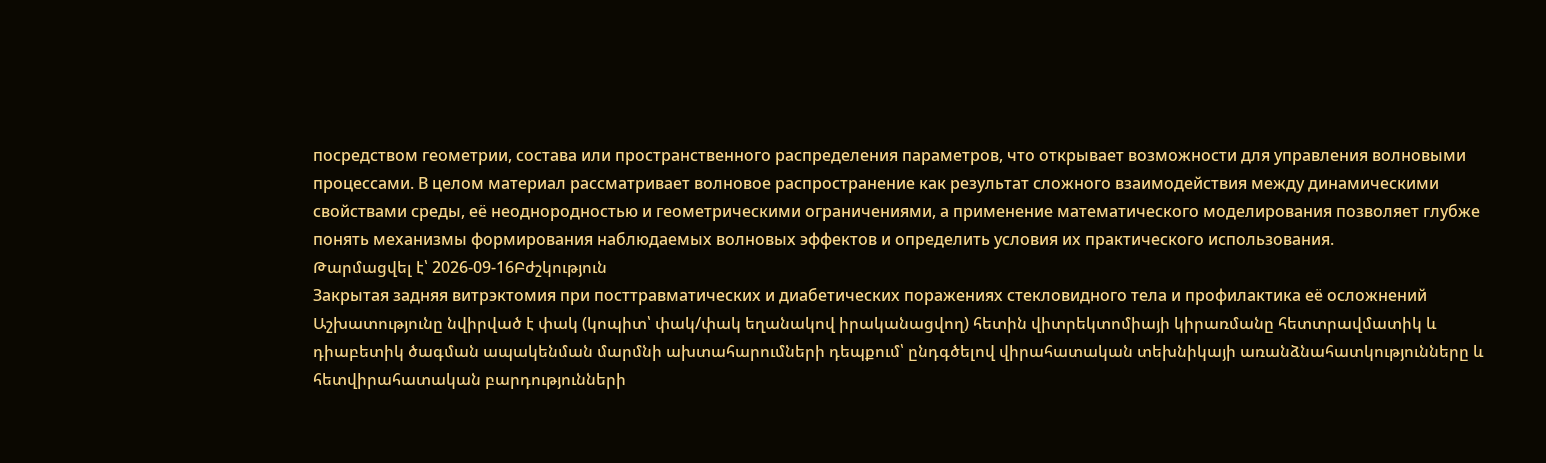посредством геометрии, состава или пространственного распределения параметров, что открывает возможности для управления волновыми процессами. В целом материал рассматривает волновое распространение как результат сложного взаимодействия между динамическими свойствами среды, её неоднородностью и геометрическими ограничениями, а применение математического моделирования позволяет глубже понять механизмы формирования наблюдаемых волновых эффектов и определить условия их практического использования.
Թարմացվել է՝ 2026-09-16Բժշկություն
Закрытая задняя витрэктомия при посттравматических и диабетических поражениях стекловидного тела и профилактика её осложнений
Աշխատությունը նվիրված է փակ (կոպիտ՝ փակ/փակ եղանակով իրականացվող) հետին վիտրեկտոմիայի կիրառմանը հետտրավմատիկ և դիաբետիկ ծագման ապակենման մարմնի ախտահարումների դեպքում՝ ընդգծելով վիրահատական տեխնիկայի առանձնահատկությունները և հետվիրահատական բարդությունների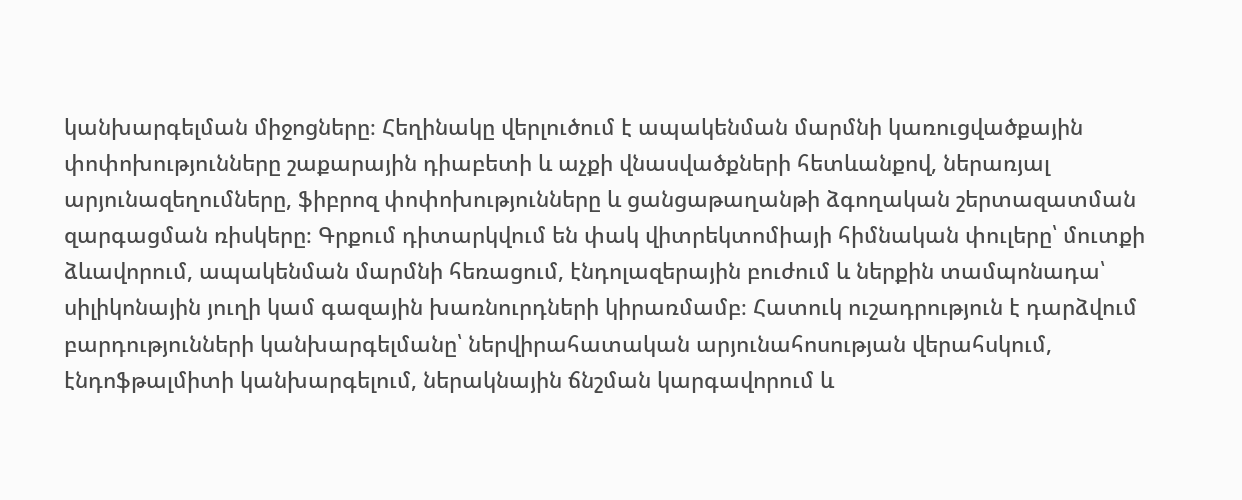կանխարգելման միջոցները։ Հեղինակը վերլուծում է ապակենման մարմնի կառուցվածքային փոփոխությունները շաքարային դիաբետի և աչքի վնասվածքների հետևանքով, ներառյալ արյունազեղումները, ֆիբրոզ փոփոխությունները և ցանցաթաղանթի ձգողական շերտազատման զարգացման ռիսկերը։ Գրքում դիտարկվում են փակ վիտրեկտոմիայի հիմնական փուլերը՝ մուտքի ձևավորում, ապակենման մարմնի հեռացում, էնդոլազերային բուժում և ներքին տամպոնադա՝ սիլիկոնային յուղի կամ գազային խառնուրդների կիրառմամբ։ Հատուկ ուշադրություն է դարձվում բարդությունների կանխարգելմանը՝ ներվիրահատական արյունահոսության վերահսկում, էնդոֆթալմիտի կանխարգելում, ներակնային ճնշման կարգավորում և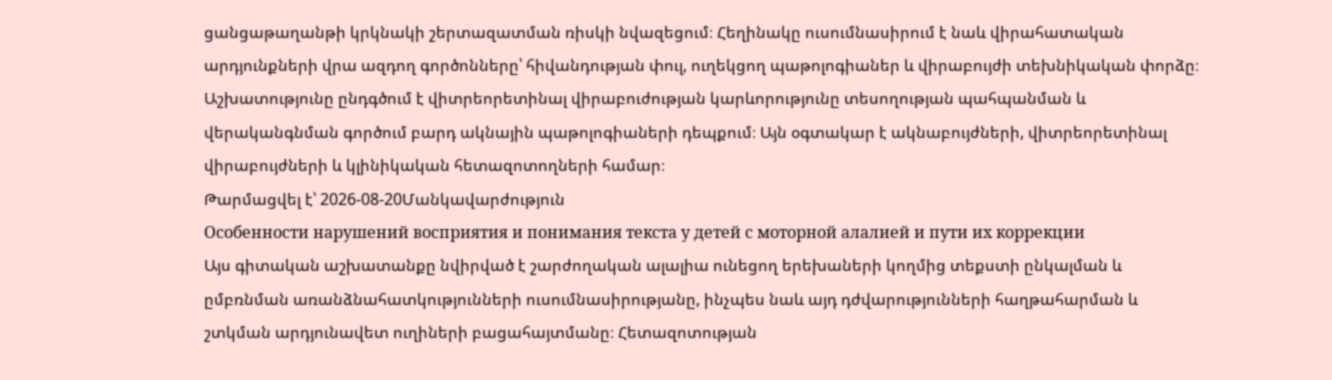ցանցաթաղանթի կրկնակի շերտազատման ռիսկի նվազեցում։ Հեղինակը ուսումնասիրում է նաև վիրահատական արդյունքների վրա ազդող գործոնները՝ հիվանդության փուլ, ուղեկցող պաթոլոգիաներ և վիրաբույժի տեխնիկական փորձը։ Աշխատությունը ընդգծում է վիտրեորետինալ վիրաբուժության կարևորությունը տեսողության պահպանման և վերականգնման գործում բարդ ակնային պաթոլոգիաների դեպքում։ Այն օգտակար է ակնաբույժների, վիտրեորետինալ վիրաբույժների և կլինիկական հետազոտողների համար։
Թարմացվել է՝ 2026-08-20Մանկավարժություն
Особенности нарушений восприятия и понимания текста у детей с моторной алалией и пути их коррекции
Այս գիտական աշխատանքը նվիրված է շարժողական ալալիա ունեցող երեխաների կողմից տեքստի ընկալման և ըմբռնման առանձնահատկությունների ուսումնասիրությանը, ինչպես նաև այդ դժվարությունների հաղթահարման և շտկման արդյունավետ ուղիների բացահայտմանը։ Հետազոտության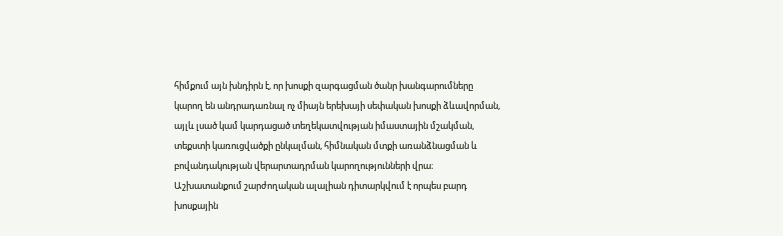հիմքում այն խնդիրն է, որ խոսքի զարգացման ծանր խանգարումները կարող են անդրադառնալ ոչ միայն երեխայի սեփական խոսքի ձևավորման, այլև լսած կամ կարդացած տեղեկատվության իմաստային մշակման, տեքստի կառուցվածքի ընկալման, հիմնական մտքի առանձնացման և բովանդակության վերարտադրման կարողությունների վրա։ Աշխատանքում շարժողական ալալիան դիտարկվում է որպես բարդ խոսքային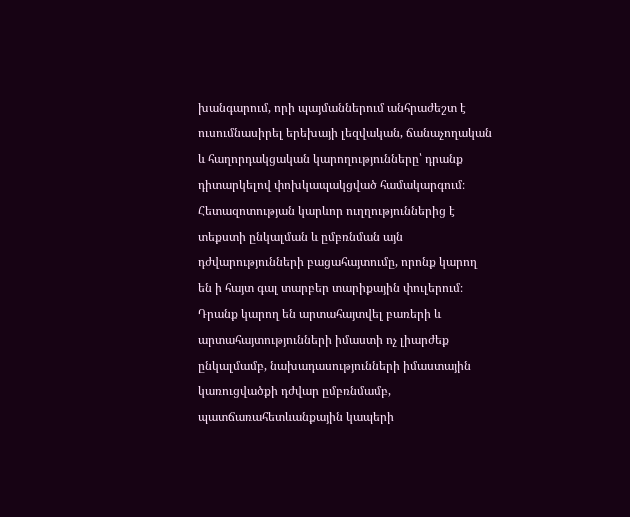խանգարում, որի պայմաններում անհրաժեշտ է ուսումնասիրել երեխայի լեզվական, ճանաչողական և հաղորդակցական կարողությունները՝ դրանք դիտարկելով փոխկապակցված համակարգում։ Հետազոտության կարևոր ուղղություններից է տեքստի ընկալման և ըմբռնման այն դժվարությունների բացահայտումը, որոնք կարող են ի հայտ գալ տարբեր տարիքային փուլերում։ Դրանք կարող են արտահայտվել բառերի և արտահայտությունների իմաստի ոչ լիարժեք ընկալմամբ, նախադասությունների իմաստային կառուցվածքի դժվար ըմբռնմամբ, պատճառահետևանքային կապերի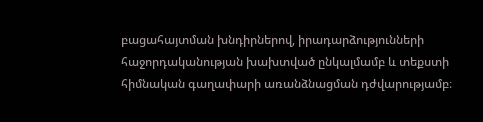բացահայտման խնդիրներով, իրադարձությունների հաջորդականության խախտված ընկալմամբ և տեքստի հիմնական գաղափարի առանձնացման դժվարությամբ։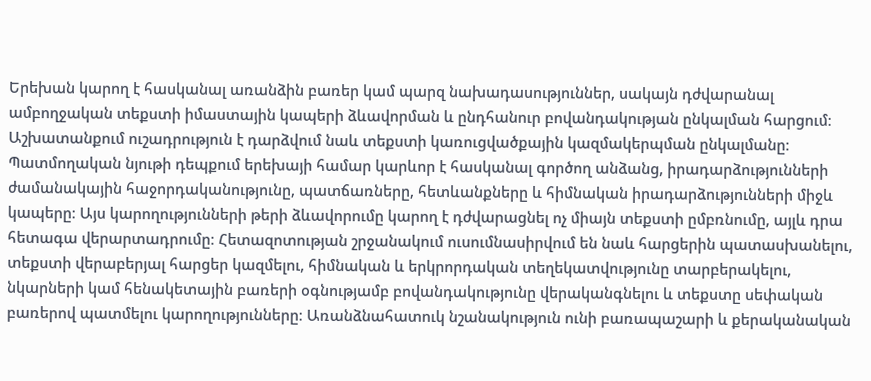Երեխան կարող է հասկանալ առանձին բառեր կամ պարզ նախադասություններ, սակայն դժվարանալ ամբողջական տեքստի իմաստային կապերի ձևավորման և ընդհանուր բովանդակության ընկալման հարցում։ Աշխատանքում ուշադրություն է դարձվում նաև տեքստի կառուցվածքային կազմակերպման ընկալմանը։ Պատմողական նյութի դեպքում երեխայի համար կարևոր է հասկանալ գործող անձանց, իրադարձությունների ժամանակային հաջորդականությունը, պատճառները, հետևանքները և հիմնական իրադարձությունների միջև կապերը։ Այս կարողությունների թերի ձևավորումը կարող է դժվարացնել ոչ միայն տեքստի ըմբռնումը, այլև դրա հետագա վերարտադրումը։ Հետազոտության շրջանակում ուսումնասիրվում են նաև հարցերին պատասխանելու, տեքստի վերաբերյալ հարցեր կազմելու, հիմնական և երկրորդական տեղեկատվությունը տարբերակելու, նկարների կամ հենակետային բառերի օգնությամբ բովանդակությունը վերականգնելու և տեքստը սեփական բառերով պատմելու կարողությունները։ Առանձնահատուկ նշանակություն ունի բառապաշարի և քերականական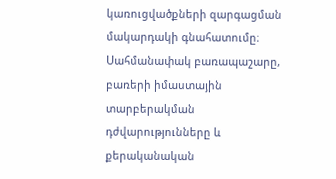կառուցվածքների զարգացման մակարդակի գնահատումը։ Սահմանափակ բառապաշարը, բառերի իմաստային տարբերակման դժվարությունները և քերականական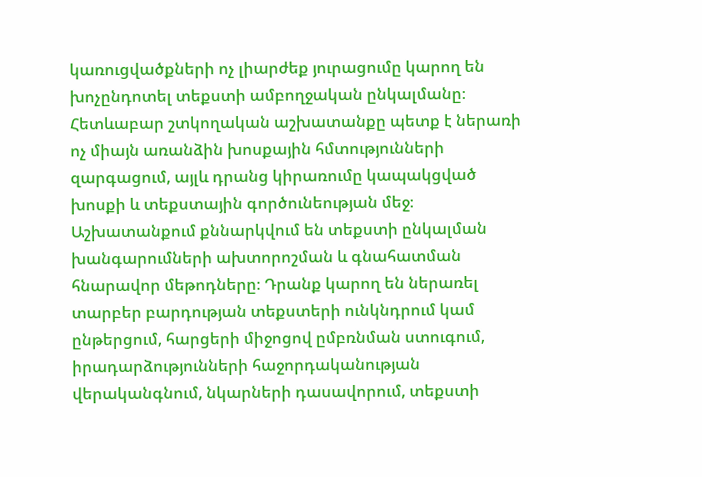կառուցվածքների ոչ լիարժեք յուրացումը կարող են խոչընդոտել տեքստի ամբողջական ընկալմանը։ Հետևաբար շտկողական աշխատանքը պետք է ներառի ոչ միայն առանձին խոսքային հմտությունների զարգացում, այլև դրանց կիրառումը կապակցված խոսքի և տեքստային գործունեության մեջ։ Աշխատանքում քննարկվում են տեքստի ընկալման խանգարումների ախտորոշման և գնահատման հնարավոր մեթոդները։ Դրանք կարող են ներառել տարբեր բարդության տեքստերի ունկնդրում կամ ընթերցում, հարցերի միջոցով ըմբռնման ստուգում, իրադարձությունների հաջորդականության վերականգնում, նկարների դասավորում, տեքստի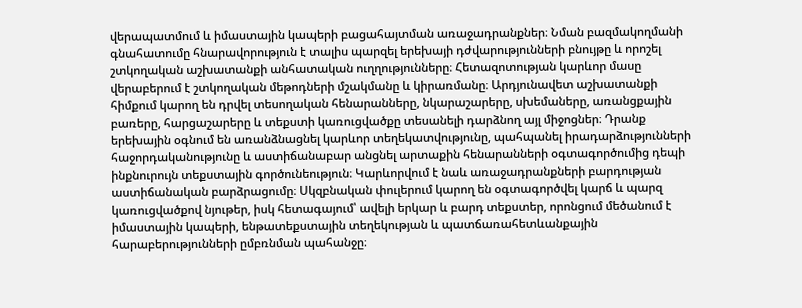վերապատմում և իմաստային կապերի բացահայտման առաջադրանքներ։ Նման բազմակողմանի գնահատումը հնարավորություն է տալիս պարզել երեխայի դժվարությունների բնույթը և որոշել շտկողական աշխատանքի անհատական ուղղությունները։ Հետազոտության կարևոր մասը վերաբերում է շտկողական մեթոդների մշակմանը և կիրառմանը։ Արդյունավետ աշխատանքի հիմքում կարող են դրվել տեսողական հենարանները, նկարաշարերը, սխեմաները, առանցքային բառերը, հարցաշարերը և տեքստի կառուցվածքը տեսանելի դարձնող այլ միջոցներ։ Դրանք երեխային օգնում են առանձնացնել կարևոր տեղեկատվությունը, պահպանել իրադարձությունների հաջորդականությունը և աստիճանաբար անցնել արտաքին հենարանների օգտագործումից դեպի ինքնուրույն տեքստային գործունեություն։ Կարևորվում է նաև առաջադրանքների բարդության աստիճանական բարձրացումը։ Սկզբնական փուլերում կարող են օգտագործվել կարճ և պարզ կառուցվածքով նյութեր, իսկ հետագայում՝ ավելի երկար և բարդ տեքստեր, որոնցում մեծանում է իմաստային կապերի, ենթատեքստային տեղեկության և պատճառահետևանքային հարաբերությունների ըմբռնման պահանջը։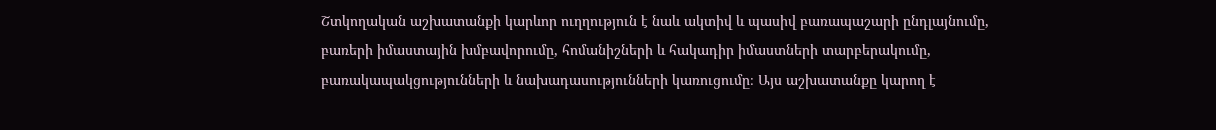Շտկողական աշխատանքի կարևոր ուղղություն է նաև ակտիվ և պասիվ բառապաշարի ընդլայնումը, բառերի իմաստային խմբավորումը, հոմանիշների և հակադիր իմաստների տարբերակումը, բառակապակցությունների և նախադասությունների կառուցումը։ Այս աշխատանքը կարող է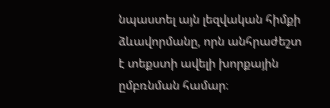նպաստել այն լեզվական հիմքի ձևավորմանը, որն անհրաժեշտ է տեքստի ավելի խորքային ըմբռնման համար։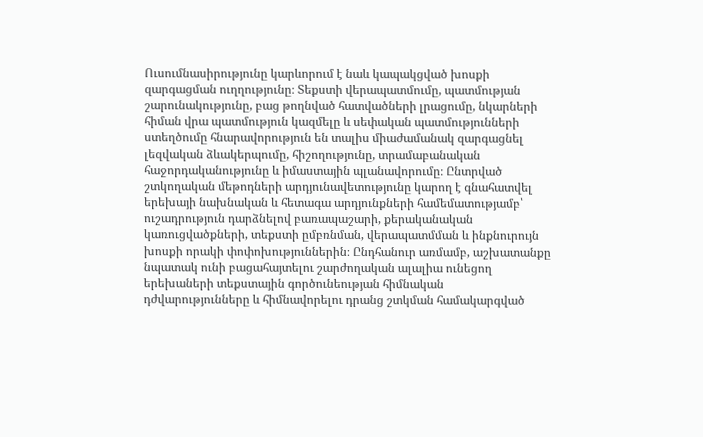Ուսումնասիրությունը կարևորում է նաև կապակցված խոսքի զարգացման ուղղությունը։ Տեքստի վերապատմումը, պատմության շարունակությունը, բաց թողնված հատվածների լրացումը, նկարների հիման վրա պատմություն կազմելը և սեփական պատմությունների ստեղծումը հնարավորություն են տալիս միաժամանակ զարգացնել լեզվական ձևակերպումը, հիշողությունը, տրամաբանական հաջորդականությունը և իմաստային պլանավորումը։ Ընտրված շտկողական մեթոդների արդյունավետությունը կարող է գնահատվել երեխայի նախնական և հետագա արդյունքների համեմատությամբ՝ ուշադրություն դարձնելով բառապաշարի, քերականական կառուցվածքների, տեքստի ըմբռնման, վերապատմման և ինքնուրույն խոսքի որակի փոփոխություններին։ Ընդհանուր առմամբ, աշխատանքը նպատակ ունի բացահայտելու շարժողական ալալիա ունեցող երեխաների տեքստային գործունեության հիմնական դժվարությունները և հիմնավորելու դրանց շտկման համակարգված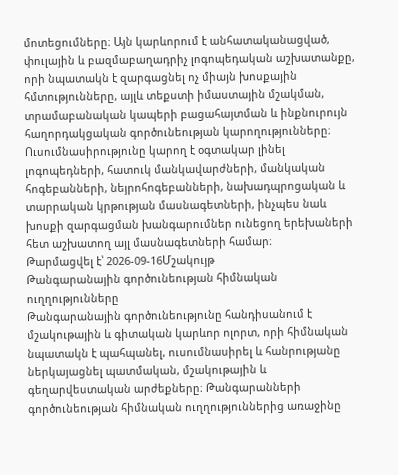մոտեցումները։ Այն կարևորում է անհատականացված, փուլային և բազմաբաղադրիչ լոգոպեդական աշխատանքը, որի նպատակն է զարգացնել ոչ միայն խոսքային հմտությունները, այլև տեքստի իմաստային մշակման, տրամաբանական կապերի բացահայտման և ինքնուրույն հաղորդակցական գործունեության կարողությունները։ Ուսումնասիրությունը կարող է օգտակար լինել լոգոպեդների, հատուկ մանկավարժների, մանկական հոգեբանների, նեյրոհոգեբանների, նախադպրոցական և տարրական կրթության մասնագետների, ինչպես նաև խոսքի զարգացման խանգարումներ ունեցող երեխաների հետ աշխատող այլ մասնագետների համար։
Թարմացվել է՝ 2026-09-16Մշակույթ
Թանգարանային գործունեության հիմնական ուղղությունները
Թանգարանային գործունեությունը հանդիսանում է մշակութային և գիտական կարևոր ոլորտ, որի հիմնական նպատակն է պահպանել, ուսումնասիրել և հանրությանը ներկայացնել պատմական, մշակութային և գեղարվեստական արժեքները։ Թանգարանների գործունեության հիմնական ուղղություններից առաջինը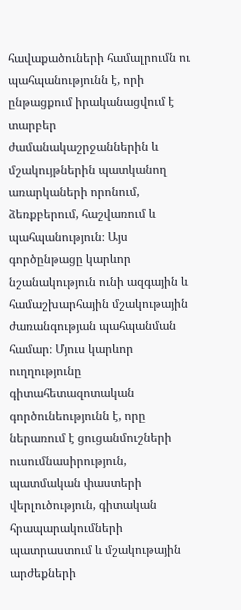հավաքածուների համալրումն ու պահպանությունն է, որի ընթացքում իրականացվում է տարբեր ժամանակաշրջաններին և մշակույթներին պատկանող առարկաների որոնում, ձեռքբերում, հաշվառում և պահպանություն։ Այս գործընթացը կարևոր նշանակություն ունի ազգային և համաշխարհային մշակութային ժառանգության պահպանման համար։ Մյուս կարևոր ուղղությունը գիտահետազոտական գործունեությունն է, որը ներառում է ցուցանմուշների ուսումնասիրություն, պատմական փաստերի վերլուծություն, գիտական հրապարակումների պատրաստում և մշակութային արժեքների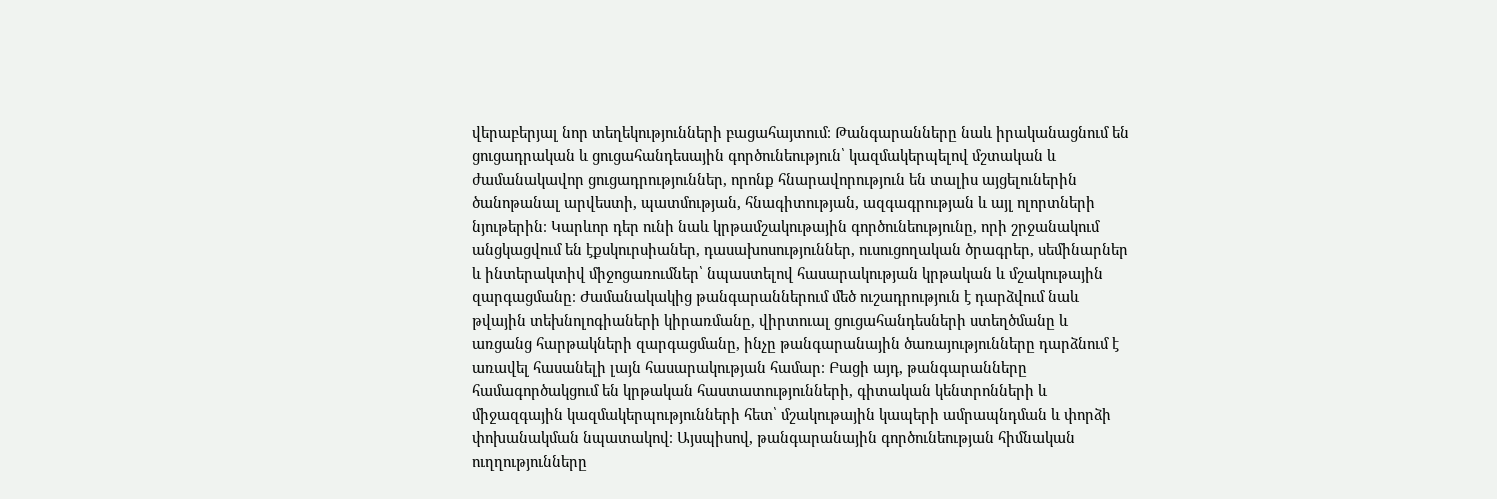վերաբերյալ նոր տեղեկությունների բացահայտում։ Թանգարանները նաև իրականացնում են ցուցադրական և ցուցահանդեսային գործունեություն՝ կազմակերպելով մշտական և ժամանակավոր ցուցադրություններ, որոնք հնարավորություն են տալիս այցելուներին ծանոթանալ արվեստի, պատմության, հնագիտության, ազգագրության և այլ ոլորտների նյութերին։ Կարևոր դեր ունի նաև կրթամշակութային գործունեությունը, որի շրջանակում անցկացվում են էքսկուրսիաներ, դասախոսություններ, ուսուցողական ծրագրեր, սեմինարներ և ինտերակտիվ միջոցառումներ՝ նպաստելով հասարակության կրթական և մշակութային զարգացմանը։ Ժամանակակից թանգարաններում մեծ ուշադրություն է դարձվում նաև թվային տեխնոլոգիաների կիրառմանը, վիրտուալ ցուցահանդեսների ստեղծմանը և առցանց հարթակների զարգացմանը, ինչը թանգարանային ծառայությունները դարձնում է առավել հասանելի լայն հասարակության համար։ Բացի այդ, թանգարանները համագործակցում են կրթական հաստատությունների, գիտական կենտրոնների և միջազգային կազմակերպությունների հետ՝ մշակութային կապերի ամրապնդման և փորձի փոխանակման նպատակով։ Այսպիսով, թանգարանային գործունեության հիմնական ուղղությունները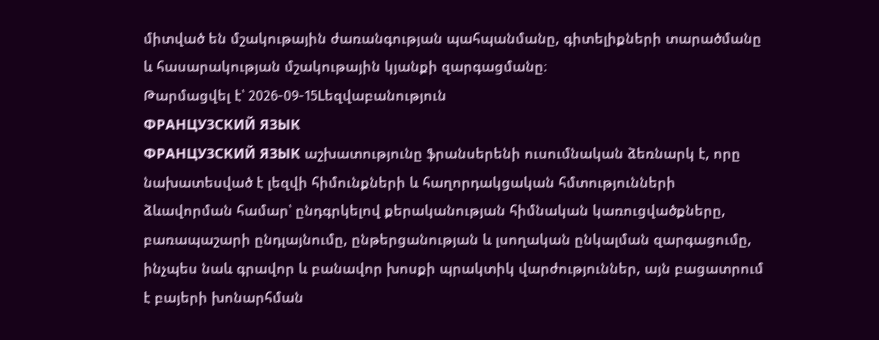միտված են մշակութային ժառանգության պահպանմանը, գիտելիքների տարածմանը և հասարակության մշակութային կյանքի զարգացմանը։
Թարմացվել է՝ 2026-09-15Lեզվաբանություն
ФРАНЦУЗСКИЙ ЯЗЫК
ФРАНЦУЗСКИЙ ЯЗЫК աշխատությունը ֆրանսերենի ուսումնական ձեռնարկ է, որը նախատեսված է լեզվի հիմունքների և հաղորդակցական հմտությունների ձևավորման համար՝ ընդգրկելով քերականության հիմնական կառուցվածքները, բառապաշարի ընդլայնումը, ընթերցանության և լսողական ընկալման զարգացումը, ինչպես նաև գրավոր և բանավոր խոսքի պրակտիկ վարժություններ, այն բացատրում է բայերի խոնարհման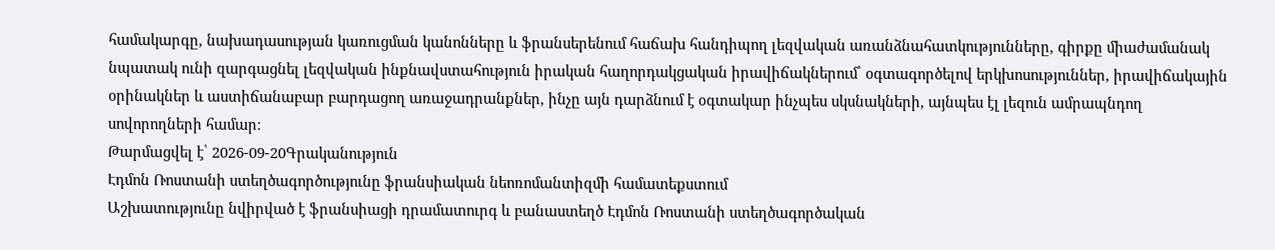համակարգը, նախադասության կառուցման կանոնները և ֆրանսերենում հաճախ հանդիպող լեզվական առանձնահատկությունները, գիրքը միաժամանակ նպատակ ունի զարգացնել լեզվական ինքնավստահություն իրական հաղորդակցական իրավիճակներում՝ օգտագործելով երկխոսություններ, իրավիճակային օրինակներ և աստիճանաբար բարդացող առաջադրանքներ, ինչը այն դարձնում է օգտակար ինչպես սկսնակների, այնպես էլ լեզուն ամրապնդող սովորողների համար։
Թարմացվել է՝ 2026-09-20Գրականություն
Էդմոն Ռոստանի ստեղծագործությունը ֆրանսիական նեոռոմանտիզմի համատեքստում
Աշխատությունը նվիրված է ֆրանսիացի դրամատուրգ և բանաստեղծ Էդմոն Ռոստանի ստեղծագործական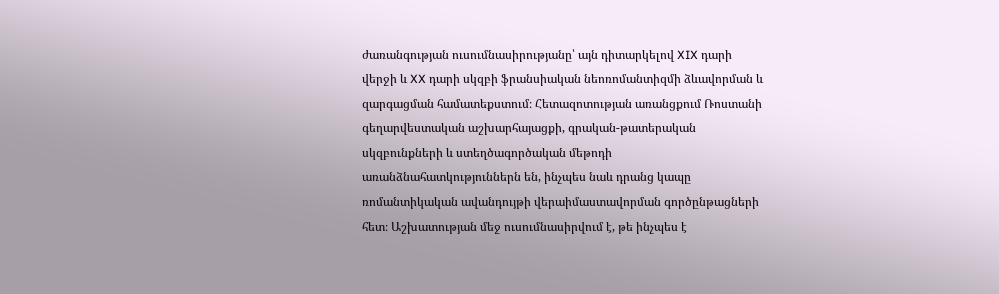ժառանգության ուսումնասիրությանը՝ այն դիտարկելով XIX դարի վերջի և XX դարի սկզբի ֆրանսիական նեոռոմանտիզմի ձևավորման և զարգացման համատեքստում։ Հետազոտության առանցքում Ռոստանի գեղարվեստական աշխարհայացքի, գրական-թատերական սկզբունքների և ստեղծագործական մեթոդի առանձնահատկություններն են, ինչպես նաև դրանց կապը ռոմանտիկական ավանդույթի վերաիմաստավորման գործընթացների հետ։ Աշխատության մեջ ուսումնասիրվում է, թե ինչպես է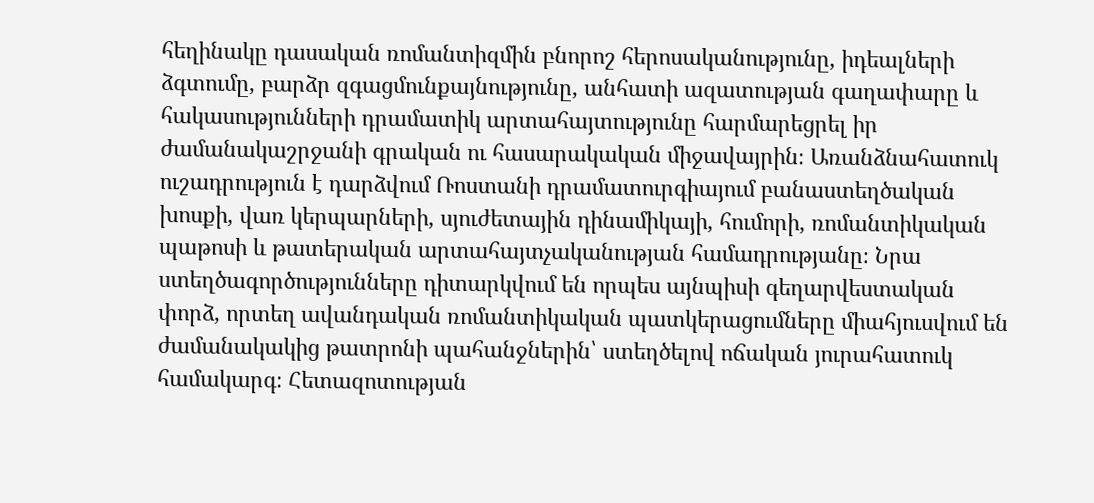հեղինակը դասական ռոմանտիզմին բնորոշ հերոսականությունը, իդեալների ձգտումը, բարձր զգացմունքայնությունը, անհատի ազատության գաղափարը և հակասությունների դրամատիկ արտահայտությունը հարմարեցրել իր ժամանակաշրջանի գրական ու հասարակական միջավայրին։ Առանձնահատուկ ուշադրություն է դարձվում Ռոստանի դրամատուրգիայում բանաստեղծական խոսքի, վառ կերպարների, սյուժետային դինամիկայի, հումորի, ռոմանտիկական պաթոսի և թատերական արտահայտչականության համադրությանը։ Նրա ստեղծագործությունները դիտարկվում են որպես այնպիսի գեղարվեստական փորձ, որտեղ ավանդական ռոմանտիկական պատկերացումները միահյուսվում են ժամանակակից թատրոնի պահանջներին՝ ստեղծելով ոճական յուրահատուկ համակարգ։ Հետազոտության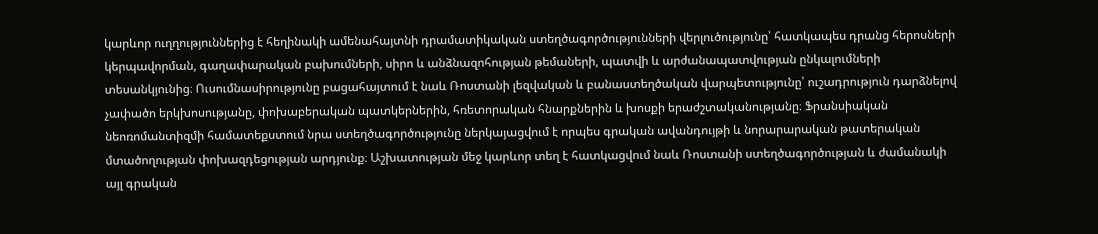կարևոր ուղղություններից է հեղինակի ամենահայտնի դրամատիկական ստեղծագործությունների վերլուծությունը՝ հատկապես դրանց հերոսների կերպավորման, գաղափարական բախումների, սիրո և անձնազոհության թեմաների, պատվի և արժանապատվության ընկալումների տեսանկյունից։ Ուսումնասիրությունը բացահայտում է նաև Ռոստանի լեզվական և բանաստեղծական վարպետությունը՝ ուշադրություն դարձնելով չափածո երկխոսությանը, փոխաբերական պատկերներին, հռետորական հնարքներին և խոսքի երաժշտականությանը։ Ֆրանսիական նեոռոմանտիզմի համատեքստում նրա ստեղծագործությունը ներկայացվում է որպես գրական ավանդույթի և նորարարական թատերական մտածողության փոխազդեցության արդյունք։ Աշխատության մեջ կարևոր տեղ է հատկացվում նաև Ռոստանի ստեղծագործության և ժամանակի այլ գրական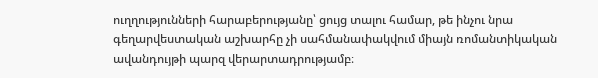ուղղությունների հարաբերությանը՝ ցույց տալու համար, թե ինչու նրա գեղարվեստական աշխարհը չի սահմանափակվում միայն ռոմանտիկական ավանդույթի պարզ վերարտադրությամբ։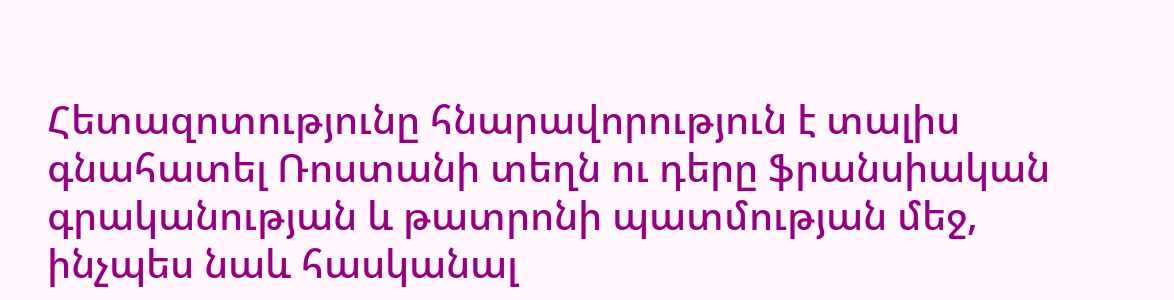Հետազոտությունը հնարավորություն է տալիս գնահատել Ռոստանի տեղն ու դերը ֆրանսիական գրականության և թատրոնի պատմության մեջ, ինչպես նաև հասկանալ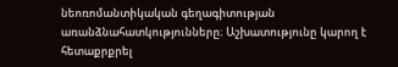նեոռոմանտիկական գեղագիտության առանձնահատկությունները։ Աշխատությունը կարող է հետաքրքրել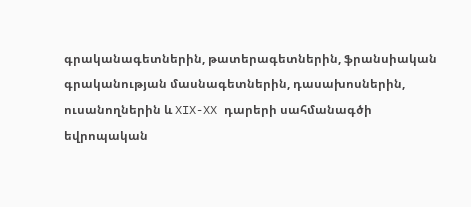գրականագետներին, թատերագետներին, ֆրանսիական գրականության մասնագետներին, դասախոսներին, ուսանողներին և XIX-XX դարերի սահմանագծի եվրոպական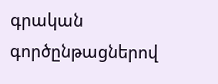գրական գործընթացներով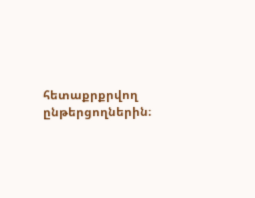հետաքրքրվող ընթերցողներին։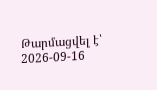Թարմացվել է՝ 2026-09-16